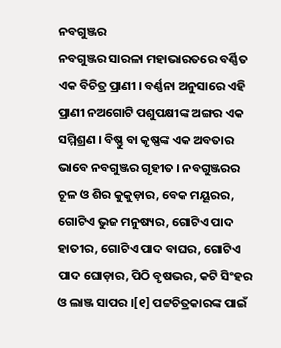ନବଗୁଞ୍ଜର
ନବଗୁଞ୍ଜର ସାରଳା ମହାଭାରତରେ ବର୍ଣ୍ଣିତ ଏକ ବିଚିତ୍ର ପ୍ରାଣୀ । ବର୍ଣ୍ଣନା ଅନୁସାରେ ଏହି ପ୍ରାଣୀ ନଅଗୋଟି ପଶୁପକ୍ଷୀଙ୍କ ଅଙ୍ଗର ଏକ ସମ୍ମିଶ୍ରଣ । ବିଷ୍ଣୁ ବା କୃଷ୍ଣଙ୍କ ଏକ ଅବତାର ଭାବେ ନବଗୁଞ୍ଜର ଗୃହୀତ । ନବଗୁଞ୍ଜରର ଚୂଳ ଓ ଶିର କୁକୁଡ଼ାର, ବେକ ମୟୂରର, ଗୋଟିଏ ଭୁଜ ମନୁଷ୍ୟର, ଗୋଟିଏ ପାଦ ହାତୀର, ଗୋଟିଏ ପାଦ ବାଘର, ଗୋଟିଏ ପାଦ ଘୋଡ଼ାର, ପିଠି ବୃଷଭର, କଟି ସିଂହର ଓ ଲାଞ୍ଜ ସାପର ।[୧] ପଟ୍ଟଚିତ୍ରକାରଙ୍କ ପାଇଁ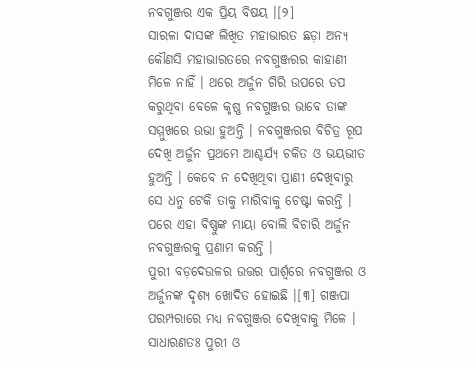ନବଗୁଞ୍ଜର ଏକ ପ୍ରିୟ ବିଷୟ ।[୨]
ସାରଳା ଦାସଙ୍କ ଲିଖିତ ମହାଭାରତ ଛଡ଼ା ଅନ୍ୟ କୌଣସି ମହାଭାରତରେ ନବଗୁଞ୍ଜରର କାହାଣୀ ମିଳେ ନାହିଁ । ଥରେ ଅର୍ଜୁନ ଗିରି ଉପରେ ତପ କରୁଥିବା ବେଳେ କୃଷ୍ଣ ନବଗୁଞ୍ଜର ଭାବେ ତାଙ୍କ ସମ୍ମୁଖରେ ଉଭା ହୁଅନ୍ତି । ନବଗୁଞ୍ଜରର ବିଚିତ୍ର ରୂପ ଦେଖି ଅର୍ଜୁନ ପ୍ରଥମେ ଆଶ୍ଚର୍ଯ୍ୟ ଚକିତ ଓ ଭୟଭୀତ ହୁଅନ୍ତି । କେବେ ନ ଦେଖିଥିବା ପ୍ରାଣୀ ଦେଖିବାରୁ ସେ ଧନୁ ଟେକି ତାକୁ ମାରିବାକୁ ଚେଷ୍ଟା କରନ୍ତି । ପରେ ଏହା ବିଷ୍ଣୁଙ୍କ ମାୟା ବୋଲି ବିଚାରି ଅର୍ଜୁନ ନବଗୁଞ୍ଜରକୁ ପ୍ରଣାମ କରନ୍ତି ।
ପୁରୀ ବଡ଼ଦେଉଳର ଉତ୍ତର ପାର୍ଶ୍ୱରେ ନବଗୁଞ୍ଜର ଓ ଅର୍ଜୁନଙ୍କ ଦୃଶ୍ୟ ଖୋଦିତ ହୋଇଛି ।[୩] ଗଞ୍ଜପା ପରମ୍ପରାରେ ମଧ୍ୟ ନବଗୁଞ୍ଜର ଦେଖିବାକୁ ମିଳେ । ସାଧାରଣତଃ ପୁରୀ ଓ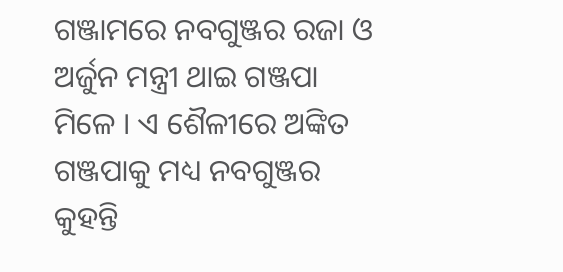ଗଞ୍ଜାମରେ ନବଗୁଞ୍ଜର ରଜା ଓ ଅର୍ଜୁନ ମନ୍ତ୍ରୀ ଥାଇ ଗଞ୍ଜପା ମିଳେ । ଏ ଶୈଳୀରେ ଅଙ୍କିତ ଗଞ୍ଜପାକୁ ମଧ୍ୟ ନବଗୁଞ୍ଜର କୁହନ୍ତି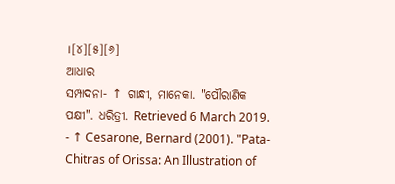।[୪][୫][୬]
ଆଧାର
ସମ୍ପାଦନା- ↑ ଗାନ୍ଧୀ, ମାନେକା. "ପୌରାଣିକ ପକ୍ଷୀ". ଧରିତ୍ରୀ. Retrieved 6 March 2019.
- ↑ Cesarone, Bernard (2001). "Pata-Chitras of Orissa: An Illustration of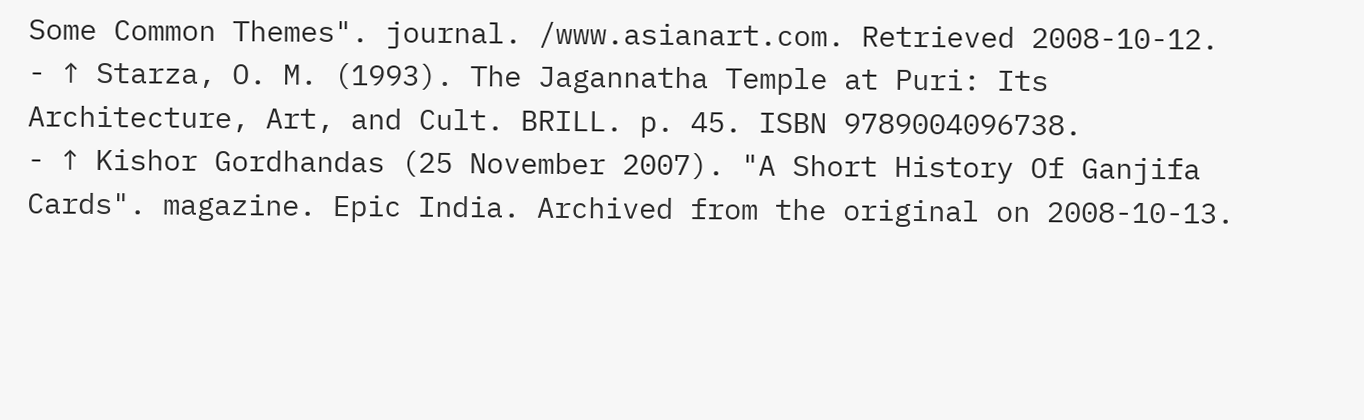Some Common Themes". journal. /www.asianart.com. Retrieved 2008-10-12.
- ↑ Starza, O. M. (1993). The Jagannatha Temple at Puri: Its Architecture, Art, and Cult. BRILL. p. 45. ISBN 9789004096738.
- ↑ Kishor Gordhandas (25 November 2007). "A Short History Of Ganjifa Cards". magazine. Epic India. Archived from the original on 2008-10-13.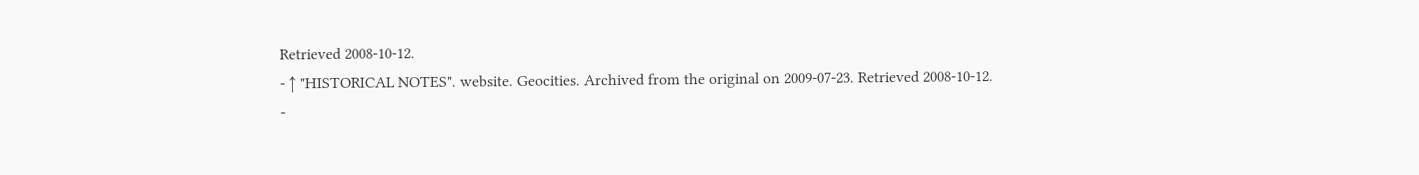Retrieved 2008-10-12.
- ↑ "HISTORICAL NOTES". website. Geocities. Archived from the original on 2009-07-23. Retrieved 2008-10-12.
-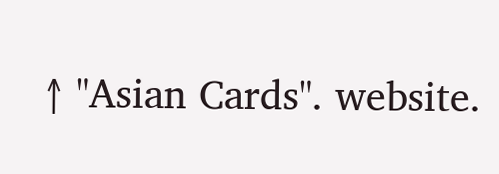↑ "Asian Cards". website.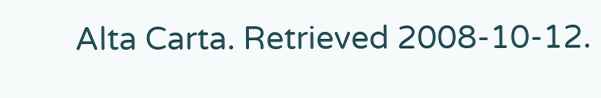Alta Carta. Retrieved 2008-10-12.